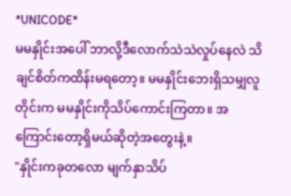*UNICODE*
မမနှိုင်းအပေါ် ဘာလို့ဒီလောက်သဲသဲလှုပ်နေလဲ သိချင်စိတ်ကထိန်းမရတော့။ မမနှိုင်းဘေးရှိသမျှလူတိုင်းက မမနှိုင်းကိုသိပ်ကောင်းကြတာ။ အကြောင်းတော့ရှိမယ်ဆိုတဲ့အတွေးနဲ့။
"နှိုင်းကခုတလော မျက်နှာသိပ်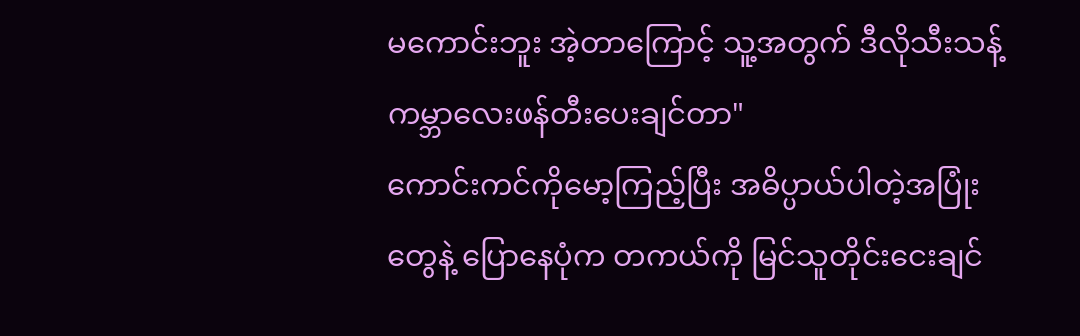မကောင်းဘူး အဲ့တာကြောင့် သူ့အတွက် ဒီလိုသီးသန့်ကမ္ဘာလေးဖန်တီးပေးချင်တာ"
ကောင်းကင်ကိုမော့ကြည့်ပြီး အဓိပ္ပာယ်ပါတဲ့အပြုံးတွေနဲ့ ပြောနေပုံက တကယ်ကို မြင်သူတိုင်းငေးချင်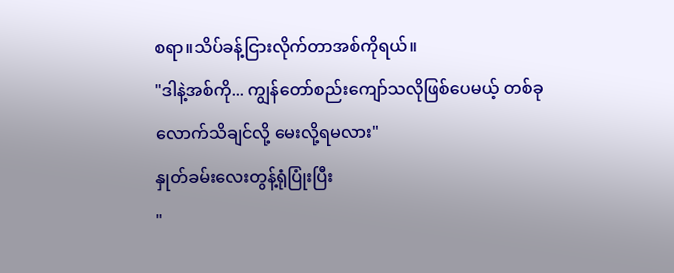စရာ။သိပ်ခန့်ငြားလိုက်တာအစ်ကိုရယ်။
"ဒါနဲ့အစ်ကို... ကျွန်တော်စည်းကျော်သလိုဖြစ်ပေမယ့် တစ်ခုလောက်သိချင်လို့ မေးလို့ရမလား"
နှုတ်ခမ်းလေးတွန့်ရုံပြုံးပြီး
"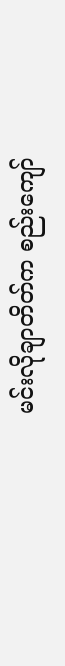မင်းလိုချာတိတ်က စည်းကျော်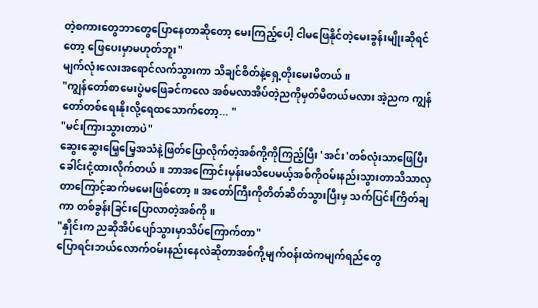တဲ့စကားတွေဘာတွေပြောနေတာဆိုတော့ မေးကြည့်ပေါ့ ငါမဖြေနိုင်တဲ့မေးခွန်းမျိုးဆိုရင်တော့ ဖြေပေးမှာမဟုတ်ဘူး"
မျက်လုံးလေးအရောင်လက်သွားကာ သိချင်စိတ်နဲ့ရှေ့တိုးမေးမိတယ်။
"ကျွန်တော်စာမေးပွဲမဖြေခင်ကလေ အစ်မလာအိပ်တဲ့ညကိုမှတ်မိတယ်မလား အဲ့ညက ကျွန်တော်တစ်ရေးနိုးလို့ရေထသောက်တော့... "
"မင်းကြားသွားတာပဲ"
ဆွေးဆွေးမြေ့မြေ့အသံနဲ့ဖြတ်ပြောလိုက်တဲ့အစ်ကို့ကိုကြည့်ပြီး 'အင်း'တစ်လုံးသာဖြေပြီးခေါင်းငုံ့ထားလိုက်တယ်။ ဘာအကြောင်းမှန်းမသိပေမယ့်အစ်ကိုဝမ်းနည်းသွားတာသိသာလှတာကြောင့်ဆက်မမေးဖြစ်တော့။ အတော်ကြီးကိုတိတ်ဆိတ်သွားပြီးမှ သက်ပြင်းကြိတ်ချကာ တစ်ခွန်းခြင်းပြောလာတဲ့အစ်ကို။
"နှိုင်းက ညဆိုအိပ်ပျော်သွားမှာသိပ်ကြောက်တာ"
ပြောရင်းဘယ်လောက်ဝမ်းနည်းနေလဲဆိုတာအစ်ကို့မျက်ဝန်းထဲကမျက်ရည်တွေ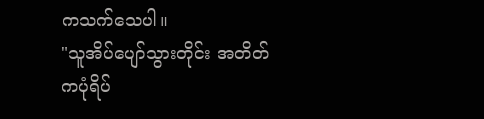ကသက်သေပါ။
"သူအိပ်ပျော်သွားတိုင်း အတိတ်ကပုံရိပ်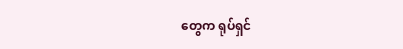တွေက ရုပ်ရှင်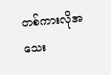တစ်ကားလိုအသေး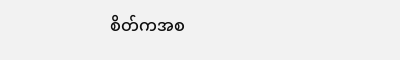စိတ်ကအစ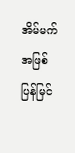အိမ်မက်အဖြစ်ပြန်မြင်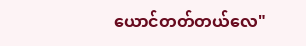ယောင်တတ်တယ်လေ"